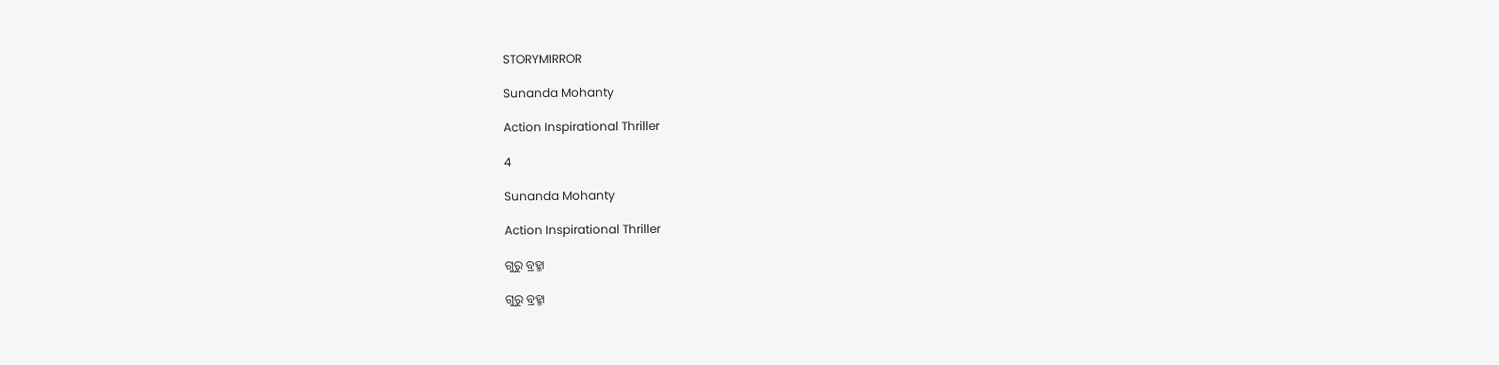STORYMIRROR

Sunanda Mohanty

Action Inspirational Thriller

4

Sunanda Mohanty

Action Inspirational Thriller

ଗୁରୁ ବ୍ରହ୍ମା

ଗୁରୁ ବ୍ରହ୍ମା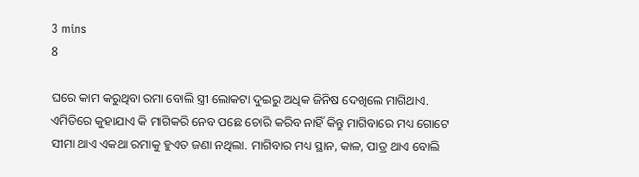3 mins
8

ଘରେ କାମ କରୁଥିବା ରମା ବୋଲି ସ୍ତ୍ରୀ ଲୋକଟା ଦୁଇରୁ ଅଧିକ ଜିନିଷ ଦେଖିଲେ ମାଗିଥାଏ. ଏମିତିରେ କୁହାଯାଏ କି ମାଗିକରି ନେବ ପଛେ ଚୋରି କରିବ ନାହିଁ କିନ୍ତୁ ମାଗିବାରେ ମଧ୍ୟ ଗୋଟେ ସୀମା ଥାଏ ଏକଥା ରମାକୁ ହୁଏତ ଜଣା ନଥିଲା. ମାଗିବାର ମଧ୍ୟ ସ୍ଥାନ, କାଳ, ପାତ୍ର ଥାଏ ବୋଲି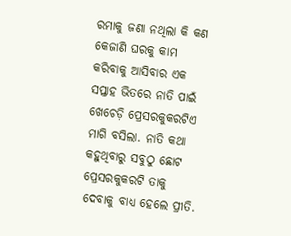ରମାକୁ ଜଣା ନଥିଲା କି କଣ କେଜାଣି ଘରକୁ କାମ କରିବାକୁ ଆସିବାର ଏକ ସପ୍ତାହ ଭିତରେ ନାତି ପାଇଁ ଖେଚେଡ଼ି ପ୍ରେସରକୁକରଟିଏ ମାଗି ବସିଲା. ନାତି କଥା କହୁଥିବାରୁ ସବୁଠୁ ଛୋଟ ପ୍ରେସରକୁକରଟି ତାକୁ ଦେବାକୁ ବାଧ୍ୟ ହେଲେ ପ୍ରୀତି.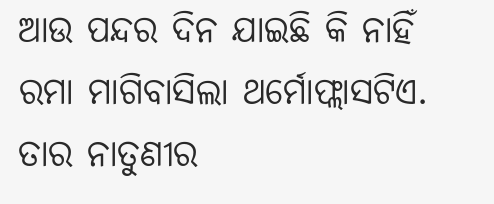ଆଉ ପନ୍ଦର ଦିନ ଯାଇଛି କି ନାହିଁ ରମା ମାଗିବାସିଲା ଥର୍ମୋଫ୍ଲାସଟିଏ. ତାର ନାତୁଣୀର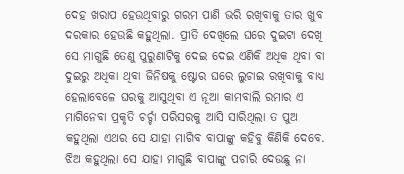ଦେହ ଖରାପ ହେଉଥିବାରୁ ଗରମ ପାଣି ଭରି ରଖିବାକୁ ତାର ଖୁବ ଦରକାର ହେଉଛି କହୁଥିଲା. ପ୍ରୀତି ଦେଖିଲେ ଘରେ ଦୁଇଟା ଦେଖି ସେ ମାଗୁଛି ତେଣୁ ପୁରୁଣାଟିକୁ ଦେଇ ଦେଇ ଏଣିକି ଅଧିକ ଥିବା ବା ଦୁଇରୁ ଅଧିକା ଥିବା ଜିନିଷକୁ ଷ୍ଟୋର ଘରେ ଲୁଚାଇ ରଖିବାକୁ ବାଧ୍ୟ ହେଲାବେଳେ ଘରକୁ ଆସୁଥିବା ଏ ନୂଆ କାମବାଲି ରମାର ଏ ମାଗିନେବା ପ୍ରକୃତି ଚର୍ଚ୍ଚା ପରିସରକୁ ଆସି ସାରିଥିଲା ତ ପୁଅ କହୁଥିଲା ଏଥର ସେ ଯାହା ମାଗିବ ବାପାଙ୍କୁ କହିବୁ କିଣିକି ଦେବେ. ଝିଅ କହୁଥିଲା ସେ ଯାହା ମାଗୁଛି ବାପାଙ୍କୁ ପଚାରି ଦେଉଛୁ ନା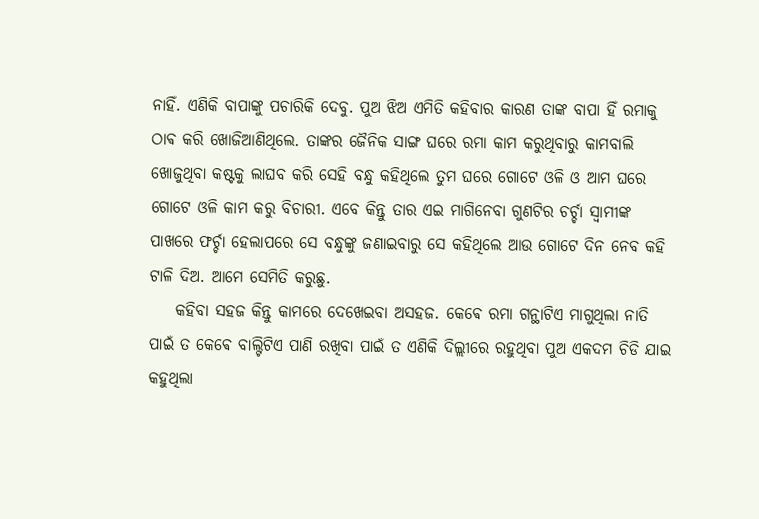ନାହିଁ. ଏଣିକି ବାପାଙ୍କୁ ପଚାରିକି ଦେବୁ. ପୁଅ ଝିଅ ଏମିତି କହିବାର କାରଣ ତାଙ୍କ ବାପା ହିଁ ରମାକୁ ଠାଵ କରି ଖୋଜିଆଣିଥିଲେ. ତାଙ୍କର ଜୈନିକ ସାଙ୍ଗ ଘରେ ରମା କାମ କରୁଥିବାରୁ କାମବାଲି ଖୋଜୁଥିବା କଷ୍ଟକୁ ଲାଘବ କରି ସେହି ବନ୍ଧୁ କହିଥିଲେ ତୁମ ଘରେ ଗୋଟେ ଓଳି ଓ ଆମ ଘରେ ଗୋଟେ ଓଳି କାମ କରୁ ବିଚାରୀ. ଏବେ କିନ୍ତୁ ତାର ଏଇ ମାଗିନେବା ଗୁଣଟିର ଚର୍ଚ୍ଚା ସ୍ୱାମୀଙ୍କ ପାଖରେ ଫର୍ଚ୍ଚା ହେଲାପରେ ସେ ବନ୍ଧୁଙ୍କୁ ଜଣାଇବାରୁ ସେ କହିଥିଲେ ଆଉ ଗୋଟେ ଦିନ ନେବ କହି ଟାଳି ଦିଅ. ଆମେ ସେମିତି କରୁଛୁ.
    କହିବା ସହଜ କିନ୍ତୁ କାମରେ ଦେଖେଇବା ଅସହଜ. କେଵେ ରମା ଗନ୍ଥାଟିଏ ମାଗୁଥିଲା ନାତି ପାଇଁ ତ କେଵେ ବାଲ୍ଟିଟିଏ ପାଣି ରଖିବା ପାଇଁ ତ ଏଣିକି ଦିଲ୍ଲୀରେ ରହୁଥିବା ପୁଅ ଏକଦମ ଚିଡି ଯାଇ କହୁଥିଲା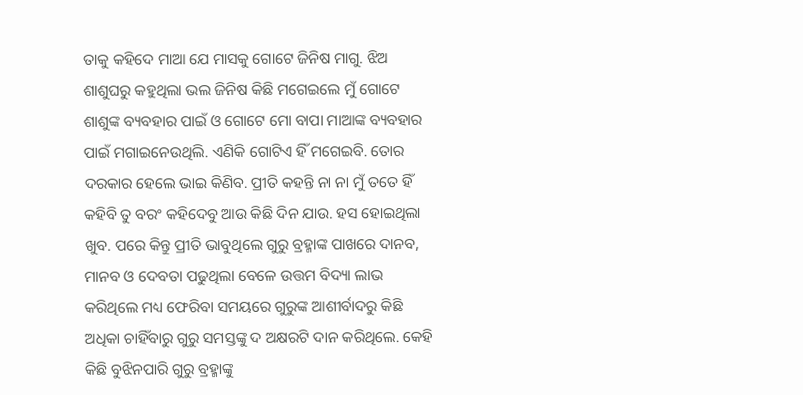ତାକୁ କହିଦେ ମାଆ ଯେ ମାସକୁ ଗୋଟେ ଜିନିଷ ମାଗୁ. ଝିଅ ଶାଶୁଘରୁ କହୁଥିଲା ଭଲ ଜିନିଷ କିଛି ମଗେଇଲେ ମୁଁ ଗୋଟେ ଶାଶୁଙ୍କ ବ୍ୟବହାର ପାଇଁ ଓ ଗୋଟେ ମୋ ବାପା ମାଆଙ୍କ ବ୍ୟବହାର ପାଇଁ ମଗାଇନେଉଥିଲି. ଏଣିକି ଗୋଟିଏ ହିଁ ମଗେଇବି. ତୋର ଦରକାର ହେଲେ ଭାଇ କିଣିବ. ପ୍ରୀତି କହନ୍ତି ନା ନା ମୁଁ ତତେ ହିଁ କହିବି ତୁ ବରଂ କହିଦେବୁ ଆଉ କିଛି ଦିନ ଯାଉ. ହସ ହୋଇଥିଲା ଖୁବ. ପରେ କିନ୍ତୁ ପ୍ରୀତି ଭାବୁଥିଲେ ଗୁରୁ ବ୍ରହ୍ମାଙ୍କ ପାଖରେ ଦାନବ, ମାନବ ଓ ଦେବତା ପଢୁଥିଲା ବେଳେ ଉତ୍ତମ ବିଦ୍ୟା ଲାଭ କରିଥିଲେ ମଧ୍ୟ ଫେରିବା ସମୟରେ ଗୁରୁଙ୍କ ଆଶୀର୍ବାଦରୁ କିଛି ଅଧିକା ଚାହିଁବାରୁ ଗୁରୁ ସମସ୍ତଙ୍କୁ ଦ ଅକ୍ଷରଟି ଦାନ କରିଥିଲେ. କେହି କିଛି ବୁଝିନପାରି ଗୁରୁ ବ୍ରହ୍ମାଙ୍କୁ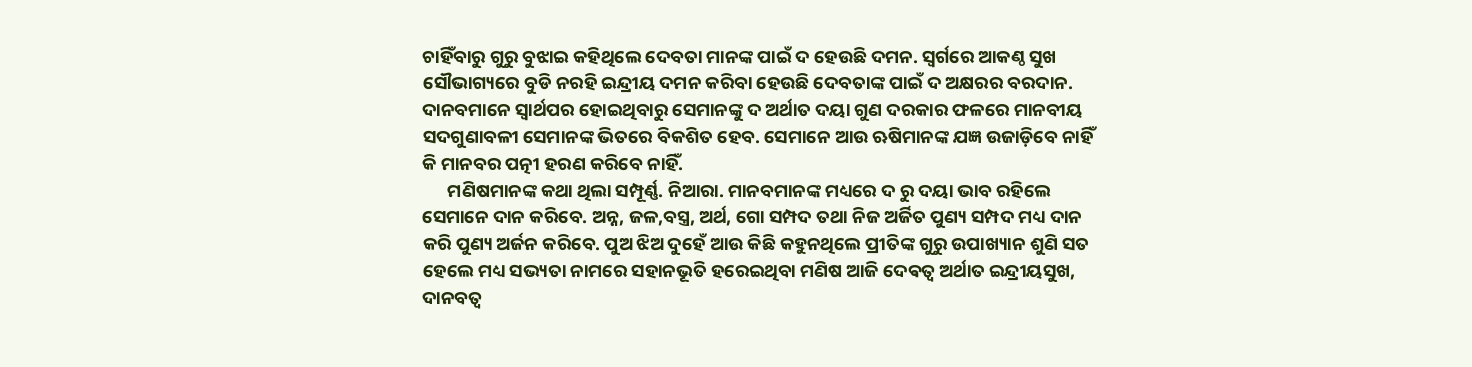ଚାହିଁବାରୁ ଗୁରୁ ବୁଝାଇ କହିଥିଲେ ଦେବତା ମାନଙ୍କ ପାଇଁ ଦ ହେଉଛି ଦମନ. ସ୍ଵର୍ଗରେ ଆକଣ୍ଠ ସୁଖ ସୌଭାଗ୍ୟରେ ବୁଡି ନରହି ଇନ୍ଦ୍ରୀୟ ଦମନ କରିବା ହେଉଛି ଦେବତାଙ୍କ ପାଇଁ ଦ ଅକ୍ଷରର ବରଦାନ. ଦାନବମାନେ ସ୍ୱାର୍ଥପର ହୋଇଥିବାରୁ ସେମାନଙ୍କୁ ଦ ଅର୍ଥାତ ଦୟା ଗୁଣ ଦରକାର ଫଳରେ ମାନବୀୟ ସଦଗୁଣାବଳୀ ସେମାନଙ୍କ ଭିତରେ ବିକଶିତ ହେବ. ସେମାନେ ଆଉ ଋଷିମାନଙ୍କ ଯଜ୍ଞ ଉଜାଡ଼ିବେ ନାହିଁ କି ମାନବର ପତ୍ନୀ ହରଣ କରିବେ ନାହିଁ.
      ମଣିଷମାନଙ୍କ କଥା ଥିଲା ସମ୍ପୂର୍ଣ୍ଣ. ନିଆରା. ମାନବମାନଙ୍କ ମଧ୍ୟରେ ଦ ରୁ ଦୟା ଭାବ ରହିଲେ ସେମାନେ ଦାନ କରିବେ. ଅନ୍ନ, ଜଳ,ବସ୍ତ୍ର, ଅର୍ଥ, ଗୋ ସମ୍ପଦ ତଥା ନିଜ ଅର୍ଜିତ ପୁଣ୍ୟ ସମ୍ପଦ ମଧ୍ୟ ଦାନ କରି ପୁଣ୍ୟ ଅର୍ଜନ କରିବେ. ପୁଅ ଝିଅ ଦୁହେଁ ଆଉ କିଛି କହୁନଥିଲେ ପ୍ରୀତିଙ୍କ ଗୁରୁ ଉପାଖ୍ୟାନ ଶୁଣି ସତ ହେଲେ ମଧ୍ୟ ସଭ୍ୟତା ନାମରେ ସହାନଭୂତି ହରେଇଥିବା ମଣିଷ ଆଜି ଦେଵତ୍ୱ ଅର୍ଥାତ ଇନ୍ଦ୍ରୀୟସୁଖ, ଦାନବତ୍ୱ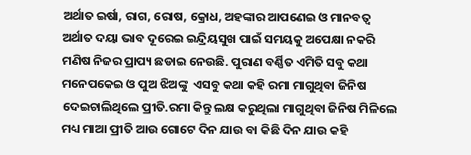ଅର୍ଥାତ ଇର୍ଷା, ରାଗ, ରୋଷ, କ୍ରୋଧ, ଅହଙ୍କାର ଆପଣେଇ ଓ ମାନବତ୍ୱ ଅର୍ଥାତ ଦୟା ଭାବ ଦୂରେଇ ଇନ୍ଦ୍ରିୟସୁଖ ପାଇଁ ସମୟକୁ ଅପେକ୍ଷା ନକରି ମଣିଷ ନିଜର ପ୍ରାପ୍ୟ ଛଡାଇ ନେଉଛି. ପୁରାଣ ବର୍ଣ୍ଣିତ ଏମିତି ସବୁ କଥା ମନେପକେଇ ଓ ପୁଅ ଝିଅଙ୍କୁ  ଏସବୁ କଥା କହି ରମା ମାଗୁଥିବା ଜିନିଷ ଦେଇଚାଲିଥିଲେ ପ୍ରୀତି.ରମା କିନ୍ତୁ ଲକ୍ଷ କରୁଥିଲା ମାଗୁଥିବା ଜିନିଷ ମିଳିଲେ ମଧ୍ୟ ମାଆ ପ୍ରୀତି ଆଉ ଗୋଟେ ଦିନ ଯାଉ ବା କିଛି ଦିନ ଯାଉ କହି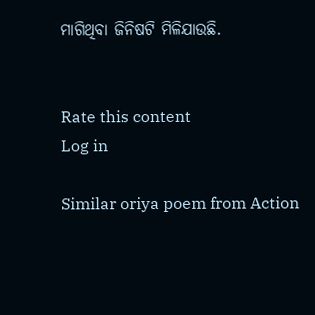ମାଗିଥିବା ଜିନିଷଟି ମିଳିଯାଉଛି.


Rate this content
Log in

Similar oriya poem from Action